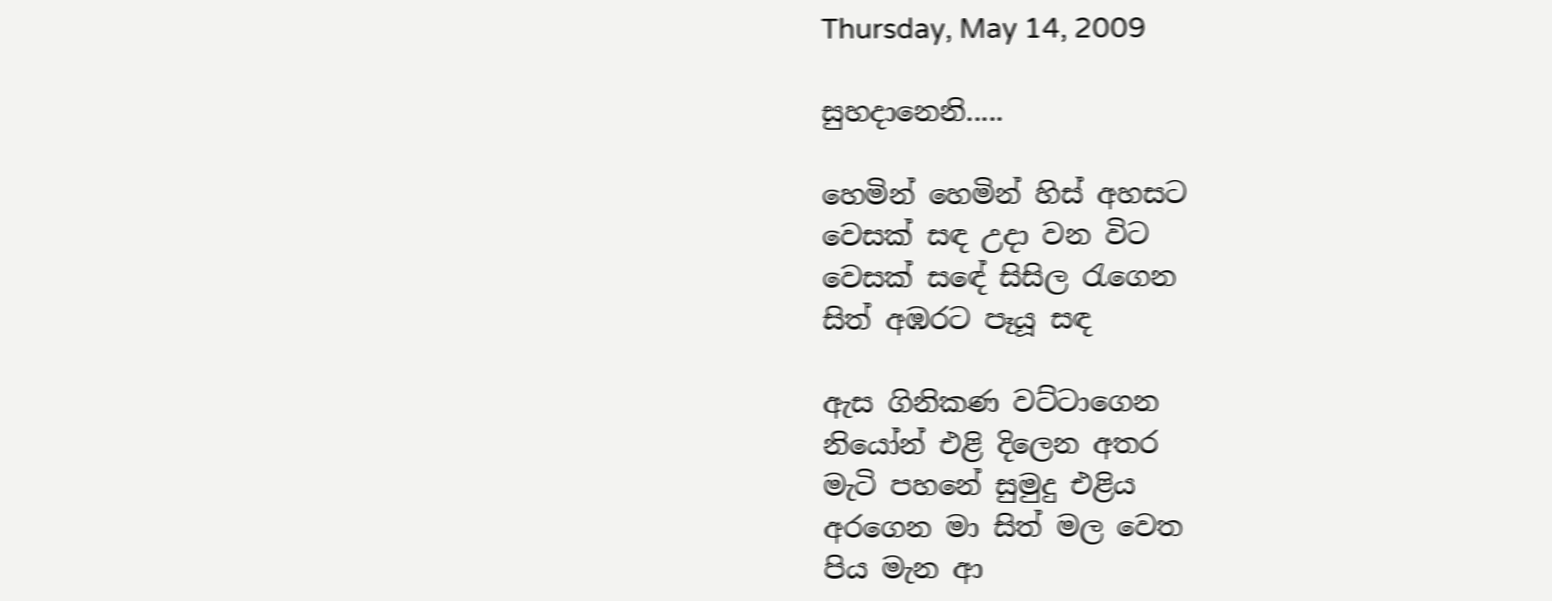Thursday, May 14, 2009

සුහදානෙනි.....

හෙමින් හෙමින් හිස් අහසට
වෙසක් සඳ උදා වන විට
වෙසක් සඳේ සිසිල රැගෙන
සිත් අඹරට පෑයූ සඳ

ඇස ගිනිකණ වට්ටාගෙන
නියෝන් එළි දිලෙන අතර
මැටි පහනේ සුමුදු එළිය
අරගෙන මා සිත් මල වෙත
පිය මැන ආ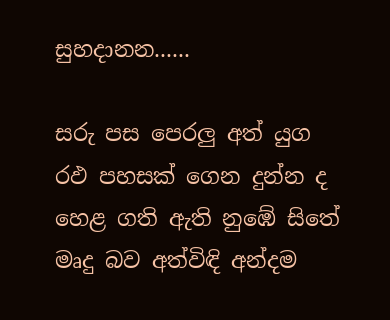සුහදානන......

සරු පස පෙරලු අත් යුග
රඵ පහසක් ගෙන දුන්න ද
හෙළ ගති ඇති නුඹේ සිතේ
මෘදු බව අත්විඳි අන්දම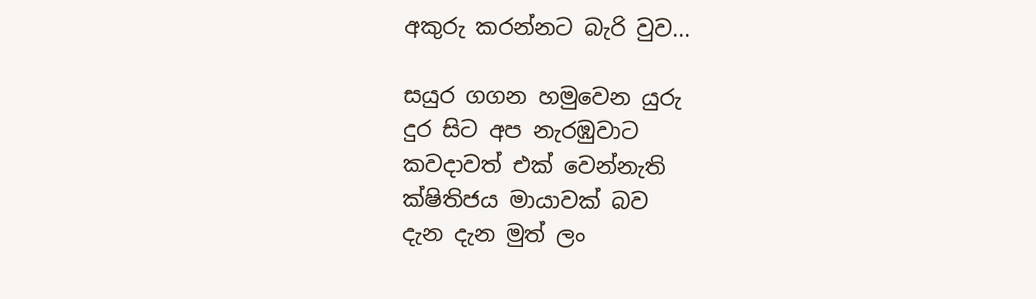අකුරු කරන්නට බැරි වුව...

සයුර ගගන හමුවෙන යුරු
දුර සිට අප නැරඹුවාට
කවදාවත් එක් වෙන්නැති
ක්ෂිතිජය මායාවක් බව
දැන දැන මුත් ලං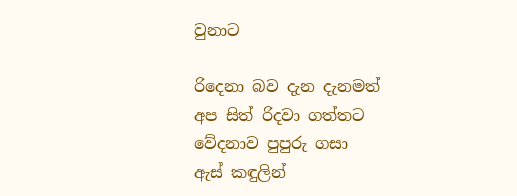වුනාට

රිදෙනා බව දැන දැනමත්
අප සිත් රිදවා ගත්තට
වේදනාව පුපුරු ගසා
ඇස් කඳුලින්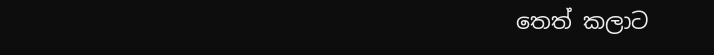තෙත් කලාට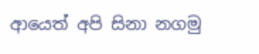ආයෙත් අපි සිනා නගමු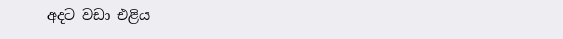අදට වඩා එළිය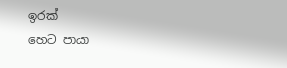ඉරක්
හෙට පායා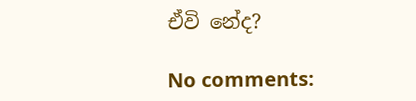ඒවි නේද?

No comments: